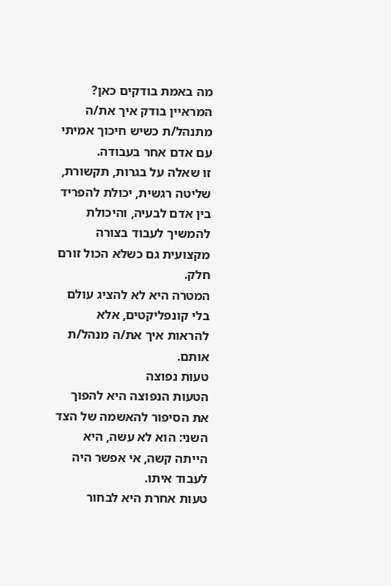מה באמת בודקים כאן?
המראיין בודק איך את/ה מתנהל/ת כשיש חיכוך אמיתי עם אדם אחר בעבודה.
זו שאלה על בגרות, תקשורת, שליטה רגשית, יכולת להפריד בין אדם לבעיה, והיכולת להמשיך לעבוד בצורה מקצועית גם כשלא הכול זורם חלק.
המטרה היא לא להציג עולם בלי קונפליקטים, אלא להראות איך את/ה מנהל/ת אותם.
טעות נפוצה
הטעות הנפוצה היא להפוך את הסיפור להאשמה של הצד השני: הוא לא עשה, היא הייתה קשה, אי אפשר היה לעבוד איתו.
טעות אחרת היא לבחור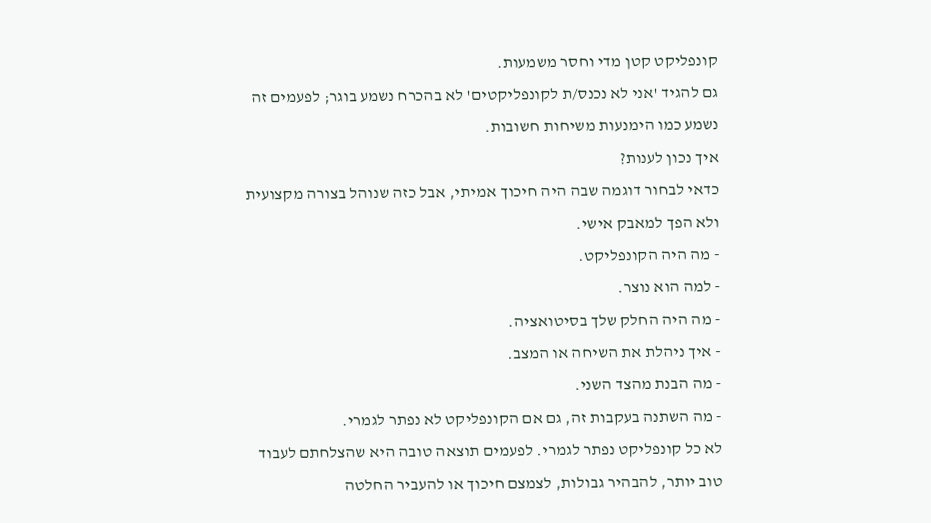קונפליקט קטן מדי וחסר משמעות.
גם להגיד 'אני לא נכנס/ת לקונפליקטים' לא בהכרח נשמע בוגר; לפעמים זה נשמע כמו הימנעות משיחות חשובות.
איך נכון לענות?
כדאי לבחור דוגמה שבה היה חיכוך אמיתי, אבל כזה שנוהל בצורה מקצועית ולא הפך למאבק אישי.
- מה היה הקונפליקט.
- למה הוא נוצר.
- מה היה החלק שלך בסיטואציה.
- איך ניהלת את השיחה או המצב.
- מה הבנת מהצד השני.
- מה השתנה בעקבות זה, גם אם הקונפליקט לא נפתר לגמרי.
לא כל קונפליקט נפתר לגמרי. לפעמים תוצאה טובה היא שהצלחתם לעבוד טוב יותר, להבהיר גבולות, לצמצם חיכוך או להעביר החלטה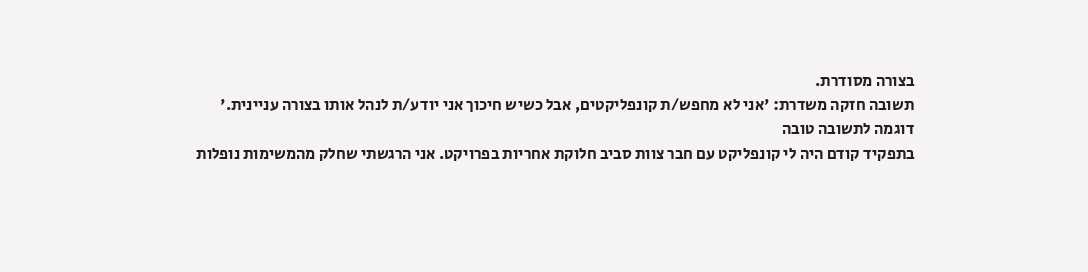בצורה מסודרת.
תשובה חזקה משדרת: 'אני לא מחפש/ת קונפליקטים, אבל כשיש חיכוך אני יודע/ת לנהל אותו בצורה עניינית.'
דוגמה לתשובה טובה
בתפקיד קודם היה לי קונפליקט עם חבר צוות סביב חלוקת אחריות בפרויקט. אני הרגשתי שחלק מהמשימות נופלות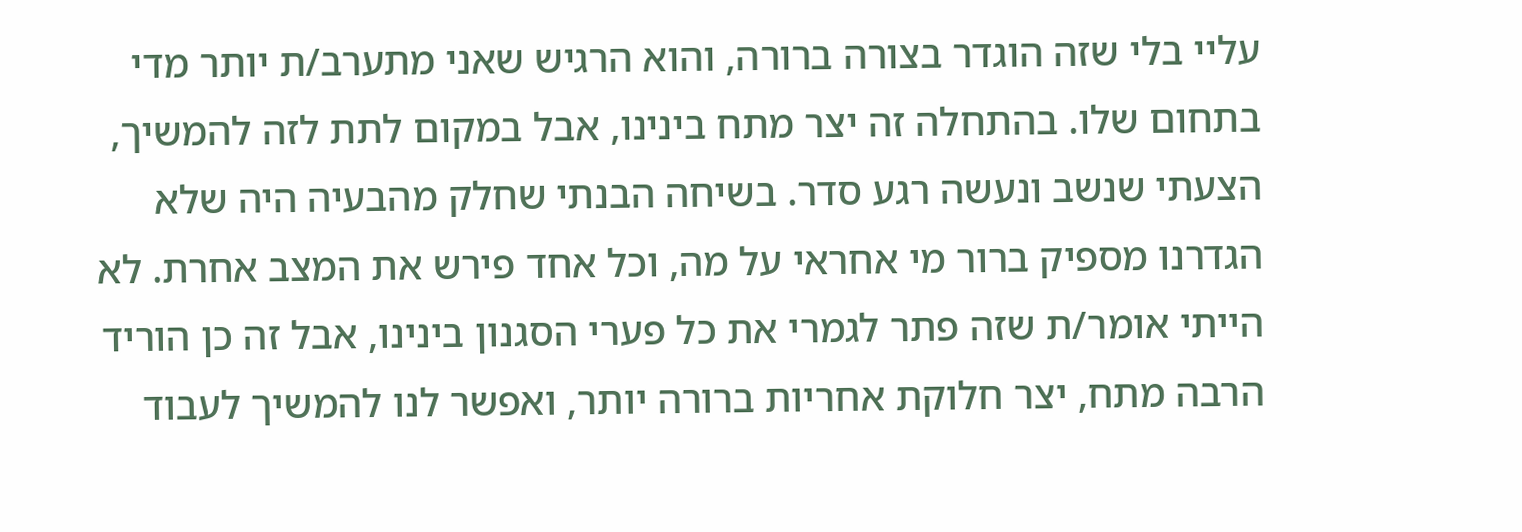עליי בלי שזה הוגדר בצורה ברורה, והוא הרגיש שאני מתערב/ת יותר מדי בתחום שלו. בהתחלה זה יצר מתח בינינו, אבל במקום לתת לזה להמשיך, הצעתי שנשב ונעשה רגע סדר. בשיחה הבנתי שחלק מהבעיה היה שלא הגדרנו מספיק ברור מי אחראי על מה, וכל אחד פירש את המצב אחרת. לא הייתי אומר/ת שזה פתר לגמרי את כל פערי הסגנון בינינו, אבל זה כן הוריד הרבה מתח, יצר חלוקת אחריות ברורה יותר, ואפשר לנו להמשיך לעבוד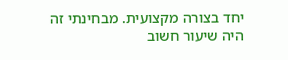יחד בצורה מקצועית. מבחינתי זה היה שיעור חשוב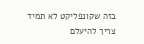בזה שקונפליקט לא תמיד צריך להיעלם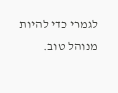לגמרי כדי להיות מנוהל טוב.